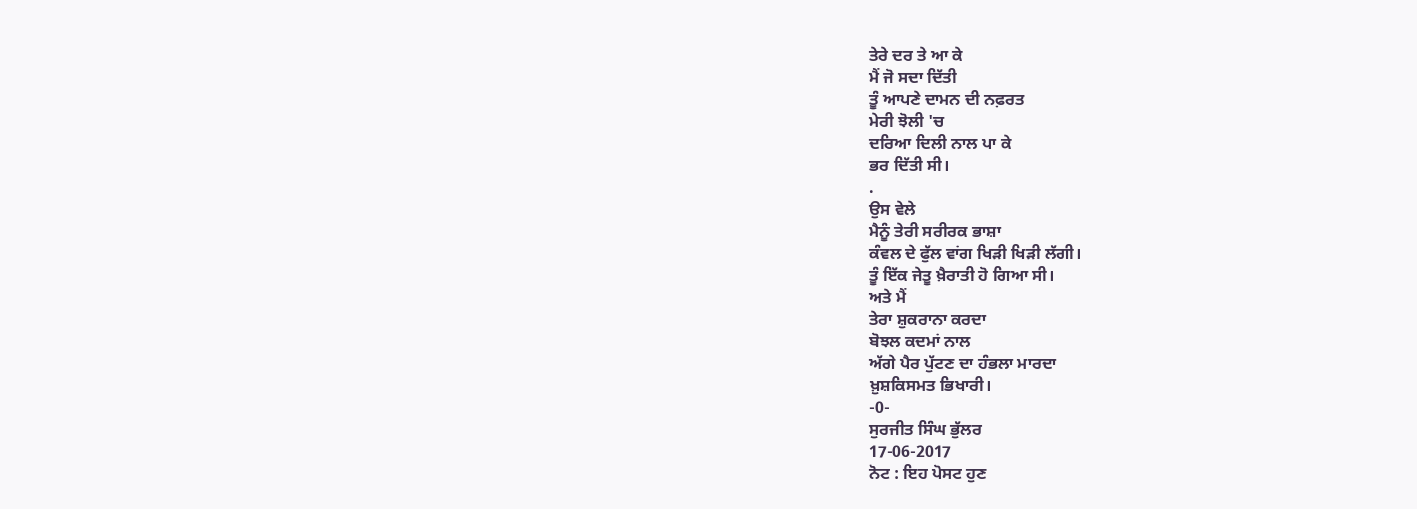ਤੇਰੇ ਦਰ ਤੇ ਆ ਕੇ
ਮੈਂ ਜੋ ਸਦਾ ਦਿੱਤੀ
ਤੂੰ ਆਪਣੇ ਦਾਮਨ ਦੀ ਨਫ਼ਰਤ
ਮੇਰੀ ਝੋਲੀ 'ਚ
ਦਰਿਆ ਦਿਲੀ ਨਾਲ ਪਾ ਕੇ
ਭਰ ਦਿੱਤੀ ਸੀ।
.
ਉਸ ਵੇਲੇ
ਮੈਨੂੰ ਤੇਰੀ ਸਰੀਰਕ ਭਾਸ਼ਾ
ਕੰਵਲ ਦੇ ਫੁੱਲ ਵਾਂਗ ਖਿੜੀ ਖਿੜੀ ਲੱਗੀ।
ਤੂੰ ਇੱਕ ਜੇਤੂ ਖ਼ੈਰਾਤੀ ਹੋ ਗਿਆ ਸੀ।
ਅਤੇ ਮੈਂ
ਤੇਰਾ ਸ਼ੁਕਰਾਨਾ ਕਰਦਾ
ਬੋਝਲ ਕਦਮਾਂ ਨਾਲ
ਅੱਗੇ ਪੈਰ ਪੁੱਟਣ ਦਾ ਹੰਭਲਾ ਮਾਰਦਾ
ਖ਼ੁਸ਼ਕਿਸਮਤ ਭਿਖਾਰੀ।
-0-
ਸੁਰਜੀਤ ਸਿੰਘ ਭੁੱਲਰ
17-06-2017
ਨੋਟ : ਇਹ ਪੋਸਟ ਹੁਣ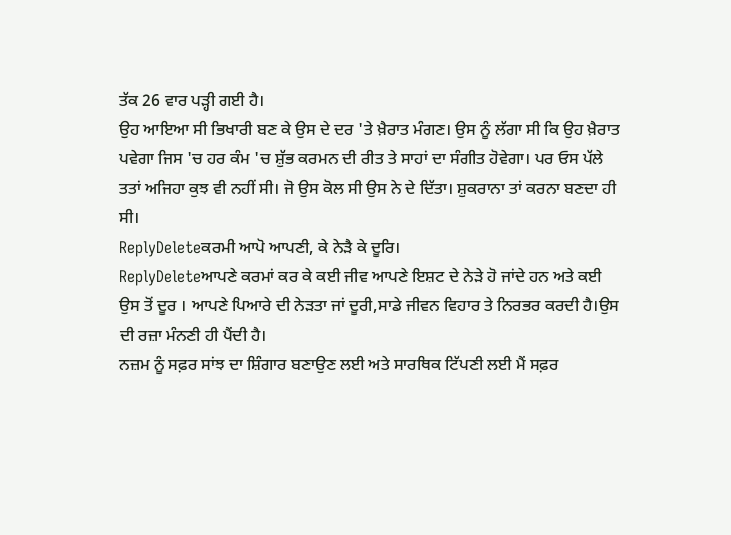ਤੱਕ 26 ਵਾਰ ਪੜ੍ਹੀ ਗਈ ਹੈ।
ਉਹ ਆਇਆ ਸੀ ਭਿਖਾਰੀ ਬਣ ਕੇ ਉਸ ਦੇ ਦਰ 'ਤੇ ਖ਼ੈਰਾਤ ਮੰਗਣ। ਉਸ ਨੂੰ ਲੱਗਾ ਸੀ ਕਿ ਉਹ ਖ਼ੈਰਾਤ ਪਵੇਗਾ ਜਿਸ 'ਚ ਹਰ ਕੰਮ 'ਚ ਸ਼ੁੱਭ ਕਰਮਨ ਦੀ ਰੀਤ ਤੇ ਸਾਹਾਂ ਦਾ ਸੰਗੀਤ ਹੋਵੇਗਾ। ਪਰ ਓਸ ਪੱਲੇ ਤਤਾਂ ਅਜਿਹਾ ਕੁਝ ਵੀ ਨਹੀਂ ਸੀ। ਜੋ ਉਸ ਕੋਲ ਸੀ ਉਸ ਨੇ ਦੇ ਦਿੱਤਾ। ਸ਼ੁਕਰਾਨਾ ਤਾਂ ਕਰਨਾ ਬਣਦਾ ਹੀ ਸੀ।
ReplyDeleteਕਰਮੀ ਆਪੋ ਆਪਣੀ, ਕੇ ਨੇੜੈ ਕੇ ਦੂਰਿ।
ReplyDeleteਆਪਣੇ ਕਰਮਾਂ ਕਰ ਕੇ ਕਈ ਜੀਵ ਆਪਣੇ ਇਸ਼ਟ ਦੇ ਨੇੜੇ ਹੋ ਜਾਂਦੇ ਹਨ ਅਤੇ ਕਈ ਉਸ ਤੋਂ ਦੂਰ । ਆਪਣੇ ਪਿਆਰੇ ਦੀ ਨੇੜਤਾ ਜਾਂ ਦੂਰੀ,ਸਾਡੇ ਜੀਵਨ ਵਿਹਾਰ ਤੇ ਨਿਰਭਰ ਕਰਦੀ ਹੈ।ਉਸ ਦੀ ਰਜ਼ਾ ਮੰਨਣੀ ਹੀ ਪੈਂਦੀ ਹੈ।
ਨਜ਼ਮ ਨੂੰ ਸਫ਼ਰ ਸਾਂਝ ਦਾ ਸ਼ਿੰਗਾਰ ਬਣਾਉਣ ਲਈ ਅਤੇ ਸਾਰਥਿਕ ਟਿੱਪਣੀ ਲਈ ਮੈਂ ਸਫ਼ਰ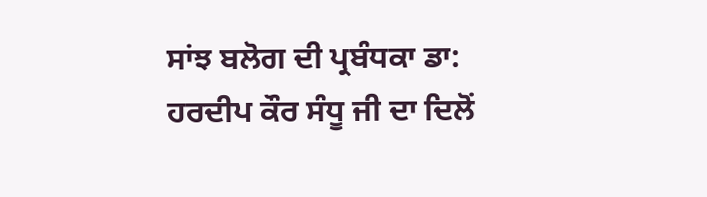ਸਾਂਝ ਬਲੋਗ ਦੀ ਪ੍ਰਬੰਧਕਾ ਡਾ: ਹਰਦੀਪ ਕੌਰ ਸੰਧੂ ਜੀ ਦਾ ਦਿਲੋਂ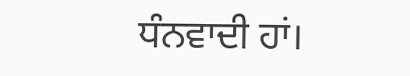ਧੰਨਵਾਦੀ ਹਾਂ।